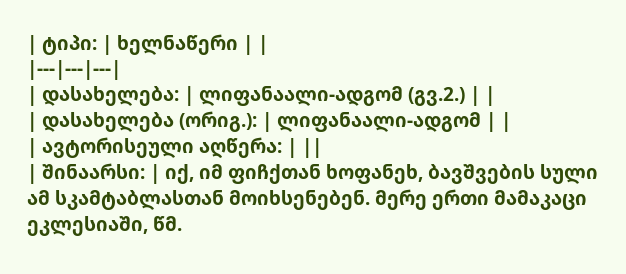| ტიპი: | ხელნაწერი | |
|---|---|---|
| დასახელება: | ლიფანაალი-ადგომ (გვ.2.) | |
| დასახელება (ორიგ.): | ლიფანაალი-ადგომ | |
| ავტორისეული აღწერა: | ||
| შინაარსი: | იქ, იმ ფიჩქთან ხოფანეხ, ბავშვების სული ამ სკამტაბლასთან მოიხსენებენ. მერე ერთი მამაკაცი ეკლესიაში, წმ.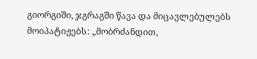გიორგიში, ჯგრაგში წავა და მიცავლებულებს მოიპატიჟებს: „მობრძანდით,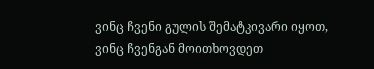ვინც ჩვენი გულის შემატკივარი იყოთ, ვინც ჩვენგან მოითხოვდეთ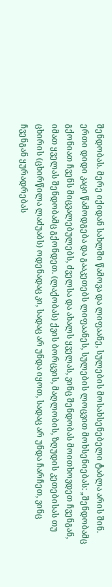შენდობას. მერე იქიდან სახლში წამოვა და ლიფაანე, სულების მოსახსენებელი ტაბლა არის შინ. ერთი დიდი კაცი წამოდგება და გააკეთებს ლიფაანეს, სულების ლოცვით მოხსენიებას: „შენდობამც გქონიათ ჩვენს მიცვალებულებს, ძველსა და ახალს ყველას, ვინც შენდობას მოითხოვდეთ ჩვენგან, იმათ ყველას შენდობამც გქონდეთ. (ლაქობას) ქვის ბორცვის, მაღლობის, ზღუდის კეთებისას თუ ცხირის (ცხირწილა ლაძუაბს) ოდენადაც კი, სადაც არ უნდა იყოთ, სადაც არ უნდა ჩარჩეთ, ვინც ჩვენგან ყურადრებას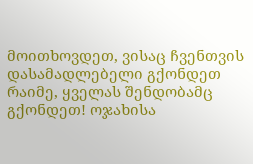მოითხოვდეთ, ვისაც ჩვენთვის დასამადლებელი გქონდეთ რაიმე, ყველას შენდობამც გქონდეთ! ოჯახისა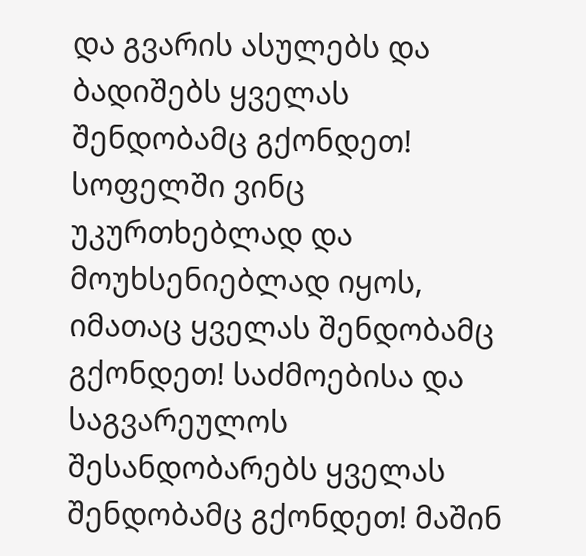და გვარის ასულებს და ბადიშებს ყველას შენდობამც გქონდეთ! სოფელში ვინც უკურთხებლად და მოუხსენიებლად იყოს, იმათაც ყველას შენდობამც გქონდეთ! საძმოებისა და საგვარეულოს შესანდობარებს ყველას შენდობამც გქონდეთ! მაშინ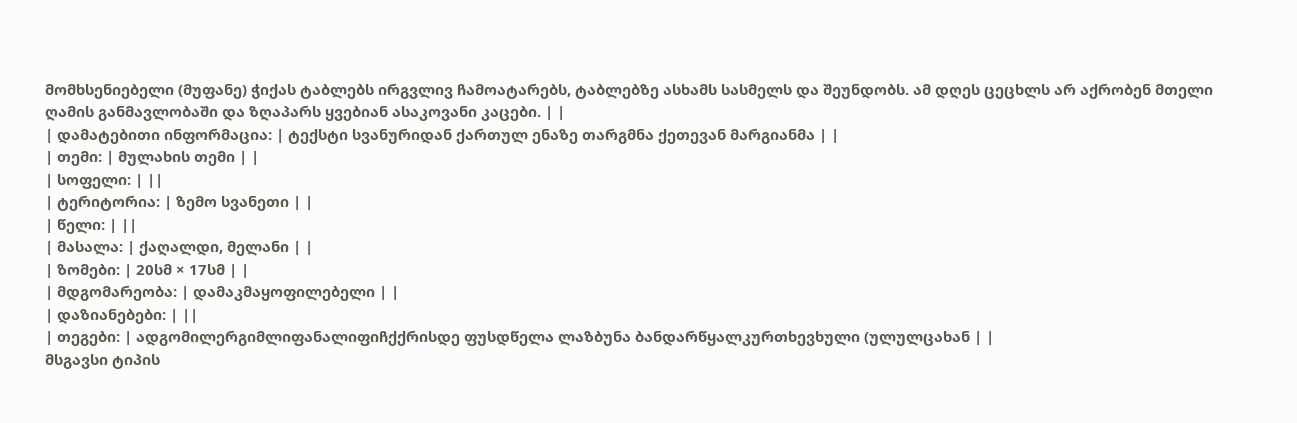მომხსენიებელი (მუფანე) ჭიქას ტაბლებს ირგვლივ ჩამოატარებს, ტაბლებზე ასხამს სასმელს და შეუნდობს. ამ დღეს ცეცხლს არ აქრობენ მთელი ღამის განმავლობაში და ზღაპარს ყვებიან ასაკოვანი კაცები. | |
| დამატებითი ინფორმაცია: | ტექსტი სვანურიდან ქართულ ენაზე თარგმნა ქეთევან მარგიანმა | |
| თემი: | მულახის თემი | |
| სოფელი: | ||
| ტერიტორია: | ზემო სვანეთი | |
| წელი: | ||
| მასალა: | ქაღალდი, მელანი | |
| ზომები: | 20სმ × 17სმ | |
| მდგომარეობა: | დამაკმაყოფილებელი | |
| დაზიანებები: | ||
| თეგები: | ადგომილერგიმლიფანალიფიჩქქრისდე ფუსდწელა ლაზბუნა ბანდარწყალკურთხევხული (ულულცახან | |
მსგავსი ტიპის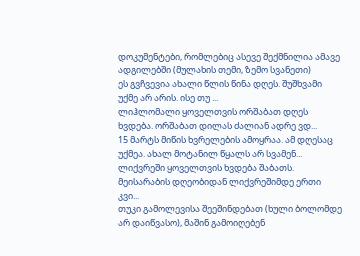დოკუმენტები, რომლებიც ასევე შექმნილია ამავე ადგილებში (მულახის თემი, ზემო სვანეთი)
ეს გვჩვევია ახალი წლის წინა დღეს. შუშხვამი უქმე არ არის. ისე თუ ...
ლიჰლომალი ყოველთვის ორშაბათ დღეს ხვდება. ორშაბათ დილას ძალიან ადრე ვდ...
15 მარტს მიწის ხვრელების ამოყრაა. ამ დღესაც უქმეა. ახალ მოტანილ წყალს არ სვამენ...
ლიქვრეში ყოველთვის ხვდება შაბათს. მეისარაბის დღეობიდან ლიქვრეშიმდე ერთი კვი...
თუკი გამოლევისა შეეშინდებათ (ხული ბოლომდე არ დაიწვასო), მაშინ გამოიღებენ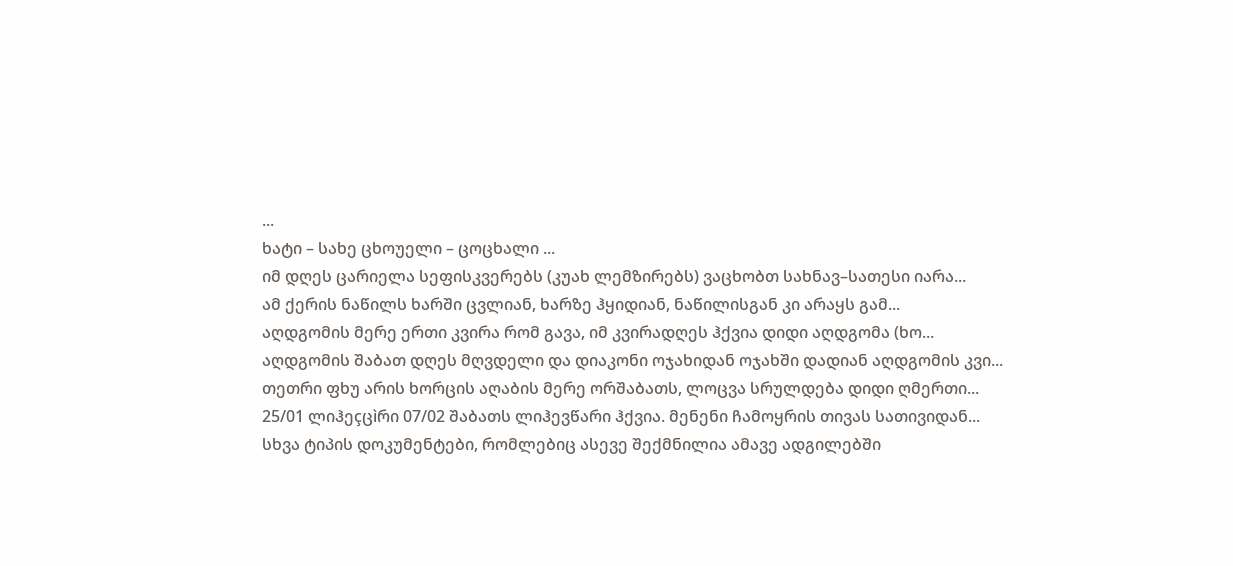...
ხატი – სახე ცხოუელი – ცოცხალი ...
იმ დღეს ცარიელა სეფისკვერებს (კუახ ლემზირებს) ვაცხობთ სახნავ–სათესი იარა...
ამ ქერის ნაწილს ხარში ცვლიან, ხარზე ჰყიდიან, ნაწილისგან კი არაყს გამ...
აღდგომის მერე ერთი კვირა რომ გავა, იმ კვირადღეს ჰქვია დიდი აღდგომა (ხო...
აღდგომის შაბათ დღეს მღვდელი და დიაკონი ოჯახიდან ოჯახში დადიან აღდგომის კვი...
თეთრი ფხუ არის ხორცის აღაბის მერე ორშაბათს, ლოცვა სრულდება დიდი ღმერთი...
25/01 ლიჰეçცìრი 07/02 შაბათს ლიჰევწარი ჰქვია. მენენი ჩამოყრის თივას სათივიდან...
სხვა ტიპის დოკუმენტები, რომლებიც ასევე შექმნილია ამავე ადგილებში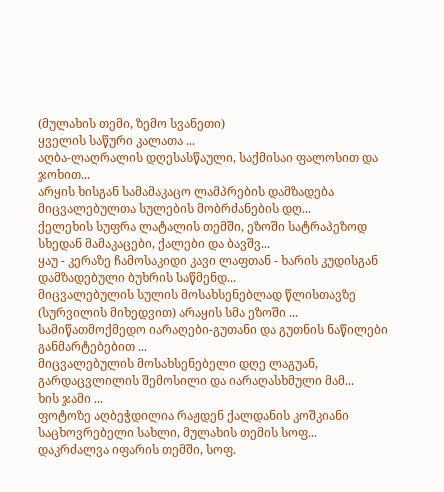(მულახის თემი, ზემო სვანეთი)
ყველის საწური კალათა ...
აღბა-ლაღრალის დღესასწაული, საქმისაი ფალოსით და ჯოხით...
არყის ხისგან სამამაკაცო ლამპრების დამზადება მიცვალებულთა სულების მობრძანების დღ...
ქელეხის სუფრა ლატალის თემში, ეზოში სატრაპეზოდ სხედან მამაკაცები, ქალები და ბავშვ...
ყაუ - კერაზე ჩამოსაკიდი კავი ლაფთან - ხარის კუდისგან დამზადებული ბუხრის საწმენდ...
მიცვალებულის სულის მოსახსენებლად წლისთავზე (სურვილის მიხედვით) არაყის სმა ეზოში ...
სამიწათმოქმედო იარაღები-გუთანი და გუთნის ნაწილები განმარტებებით ...
მიცვალებულის მოსახსენებელი დღე ლაგუან, გარდაცვლილის შემოსილი და იარაღასხმული მამ...
ხის ჯამი ...
ფოტოზე აღბეჭდილია რაჟდენ ქალდანის კოშკიანი საცხოვრებელი სახლი, მულახის თემის სოფ...
დაკრძალვა იფარის თემში, სოფ.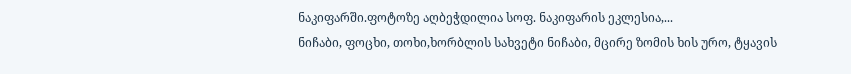ნაკიფარში.ფოტოზე აღბეჭდილია სოფ. ნაკიფარის ეკლესია,...
ნიჩაბი, ფოცხი, თოხი,ხორბლის სახვეტი ნიჩაბი, მცირე ზომის ხის ურო, ტყავის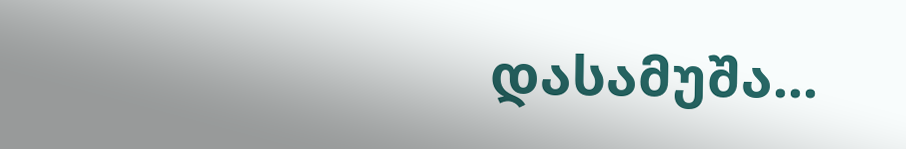დასამუშა...